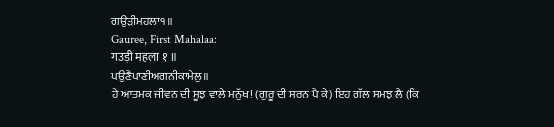ਗਉੜੀਮਹਲਾ੧॥
Gauree, First Mahalaa:
गउड़ी महला १ ॥
ਪਉਣੈਪਾਣੀਅਗਨੀਕਾਮੇਲੁ॥
ਹੇ ਆਤਮਕ ਜੀਵਨ ਦੀ ਸੂਝ ਵਾਲੇ ਮਨੁੱਖ! (ਗੁਰੂ ਦੀ ਸਰਨ ਪੈ ਕੇ) ਇਹ ਗੱਲ ਸਮਝ ਲੈ (ਕਿ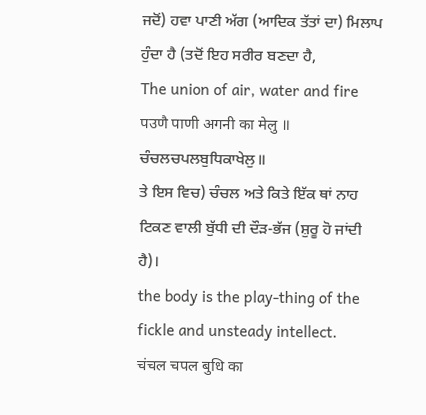ਜਦੋਂ) ਹਵਾ ਪਾਣੀ ਅੱਗ (ਆਦਿਕ ਤੱਤਾਂ ਦਾ) ਮਿਲਾਪ ਹੁੰਦਾ ਹੈ (ਤਦੋਂ ਇਹ ਸਰੀਰ ਬਣਦਾ ਹੈ,
The union of air, water and fire
पउणै पाणी अगनी का मेलु ॥
ਚੰਚਲਚਪਲਬੁਧਿਕਾਖੇਲੁ॥
ਤੇ ਇਸ ਵਿਚ) ਚੰਚਲ ਅਤੇ ਕਿਤੇ ਇੱਕ ਥਾਂ ਨਾਹ ਟਿਕਣ ਵਾਲੀ ਬੁੱਧੀ ਦੀ ਦੌੜ-ਭੱਜ (ਸ਼ੁਰੂ ਹੋ ਜਾਂਦੀ ਹੈ)।
the body is the play-thing of the fickle and unsteady intellect.
चंचल चपल बुधि का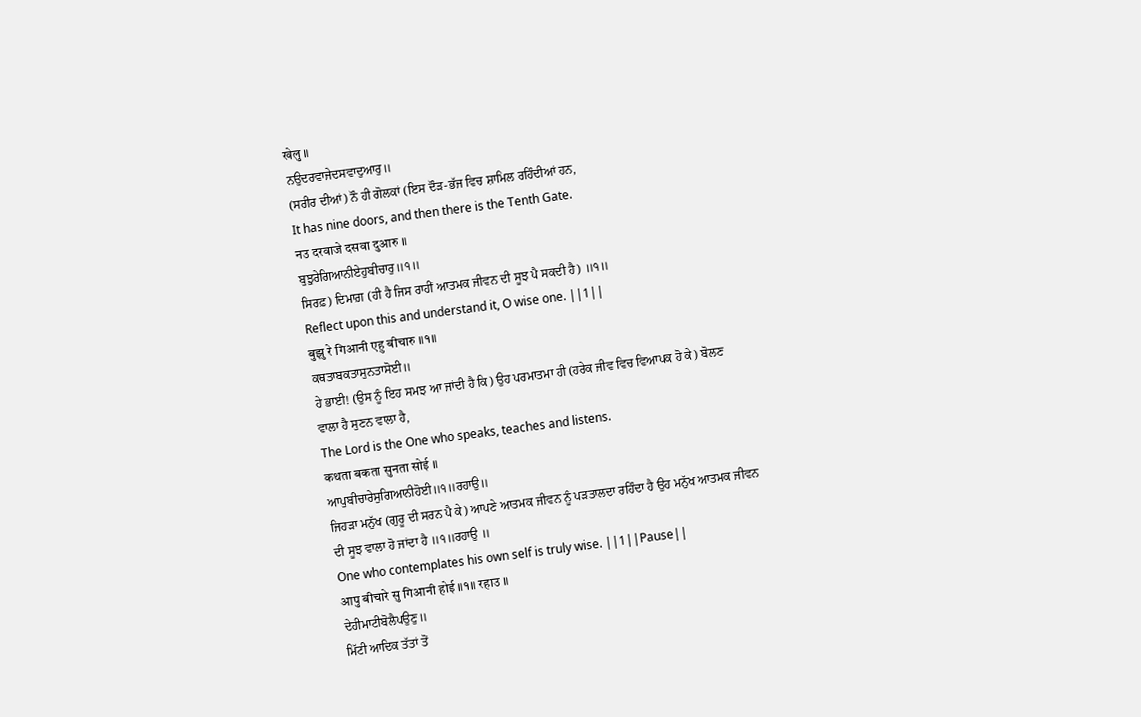खेलु ॥
ਨਉਦਰਵਾਜੇਦਸਵਾਦੁਆਰੁ॥
(ਸਰੀਰ ਦੀਆਂ) ਨੌ ਹੀ ਗੋਲਕਾਂ (ਇਸ ਦੌੜ-ਭੱਜ ਵਿਚ ਸ਼ਾਮਿਲ ਰਹਿੰਦੀਆਂ ਹਨ,
It has nine doors, and then there is the Tenth Gate.
नउ दरवाजे दसवा दुआरु ॥
ਬੁਝੁਰੇਗਿਆਨੀਏਹੁਬੀਚਾਰੁ॥੧॥
ਸਿਰਫ਼) ਦਿਮਾਗ਼ (ਹੀ ਹੈ ਜਿਸ ਰਾਹੀਂ ਆਤਮਕ ਜੀਵਨ ਦੀ ਸੂਝ ਪੈ ਸਕਦੀ ਹੈ) ॥੧॥
Reflect upon this and understand it, O wise one. ||1||
बुझु रे गिआनी एहु बीचारु ॥१॥
ਕਥਤਾਬਕਤਾਸੁਨਤਾਸੋਈ॥
ਹੇ ਭਾਈ! (ਉਸ ਨੂੰ ਇਹ ਸਮਝ ਆ ਜਾਂਦੀ ਹੈ ਕਿ) ਉਹ ਪਰਮਾਤਮਾ ਹੀ (ਹਰੇਕ ਜੀਵ ਵਿਚ ਵਿਆਪਕ ਹੋ ਕੇ) ਬੋਲਣ ਵਾਲਾ ਹੈ ਸੁਣਨ ਵਾਲਾ ਹੈ,
The Lord is the One who speaks, teaches and listens.
कथता बकता सुनता सोई ॥
ਆਪੁਬੀਚਾਰੇਸੁਗਿਆਨੀਹੋਈ॥੧॥ਰਹਾਉ॥
ਜਿਹੜਾ ਮਨੁੱਖ (ਗੁਰੂ ਦੀ ਸਰਨ ਪੈ ਕੇ) ਆਪਣੇ ਆਤਮਕ ਜੀਵਨ ਨੂੰ ਪੜਤਾਲਦਾ ਰਹਿੰਦਾ ਹੈ ਉਹ ਮਨੁੱਖ ਆਤਮਕ ਜੀਵਨ ਦੀ ਸੂਝ ਵਾਲਾ ਹੋ ਜਾਂਦਾ ਹੈ ॥੧॥ਰਹਾਉ ॥
One who contemplates his own self is truly wise. ||1||Pause||
आपु बीचारे सु गिआनी होई ॥१॥ रहाउ ॥
ਦੇਹੀਮਾਟੀਬੋਲੈਪਉਣੁ॥
ਮਿੱਟੀ ਆਦਿਕ ਤੱਤਾਂ ਤੋਂ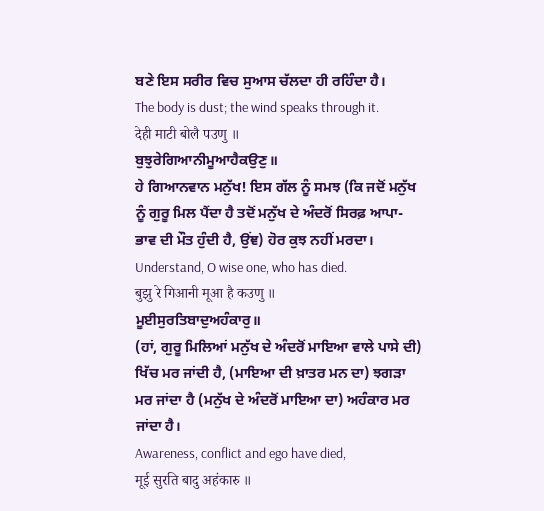ਬਣੇ ਇਸ ਸਰੀਰ ਵਿਚ ਸੁਆਸ ਚੱਲਦਾ ਹੀ ਰਹਿੰਦਾ ਹੈ।
The body is dust; the wind speaks through it.
देही माटी बोलै पउणु ॥
ਬੁਝੁਰੇਗਿਆਨੀਮੂਆਹੈਕਉਣੁ॥
ਹੇ ਗਿਆਨਵਾਨ ਮਨੁੱਖ! ਇਸ ਗੱਲ ਨੂੰ ਸਮਝ (ਕਿ ਜਦੋਂ ਮਨੁੱਖ ਨੂੰ ਗੁਰੂ ਮਿਲ ਪੈਂਦਾ ਹੈ ਤਦੋਂ ਮਨੁੱਖ ਦੇ ਅੰਦਰੋਂ ਸਿਰਫ਼ ਆਪਾ-ਭਾਵ ਦੀ ਮੌਤ ਹੁੰਦੀ ਹੈ, ਉਂਞ) ਹੋਰ ਕੁਝ ਨਹੀਂ ਮਰਦਾ।
Understand, O wise one, who has died.
बुझु रे गिआनी मूआ है कउणु ॥
ਮੂਈਸੁਰਤਿਬਾਦੁਅਹੰਕਾਰੁ॥
(ਹਾਂ, ਗੁਰੂ ਮਿਲਿਆਂ ਮਨੁੱਖ ਦੇ ਅੰਦਰੋਂ ਮਾਇਆ ਵਾਲੇ ਪਾਸੇ ਦੀ) ਖਿੱਚ ਮਰ ਜਾਂਦੀ ਹੈ, (ਮਾਇਆ ਦੀ ਖ਼ਾਤਰ ਮਨ ਦਾ) ਝਗੜਾ ਮਰ ਜਾਂਦਾ ਹੈ (ਮਨੁੱਖ ਦੇ ਅੰਦਰੋਂ ਮਾਇਆ ਦਾ) ਅਹੰਕਾਰ ਮਰ ਜਾਂਦਾ ਹੈ।
Awareness, conflict and ego have died,
मूई सुरति बादु अहंकारु ॥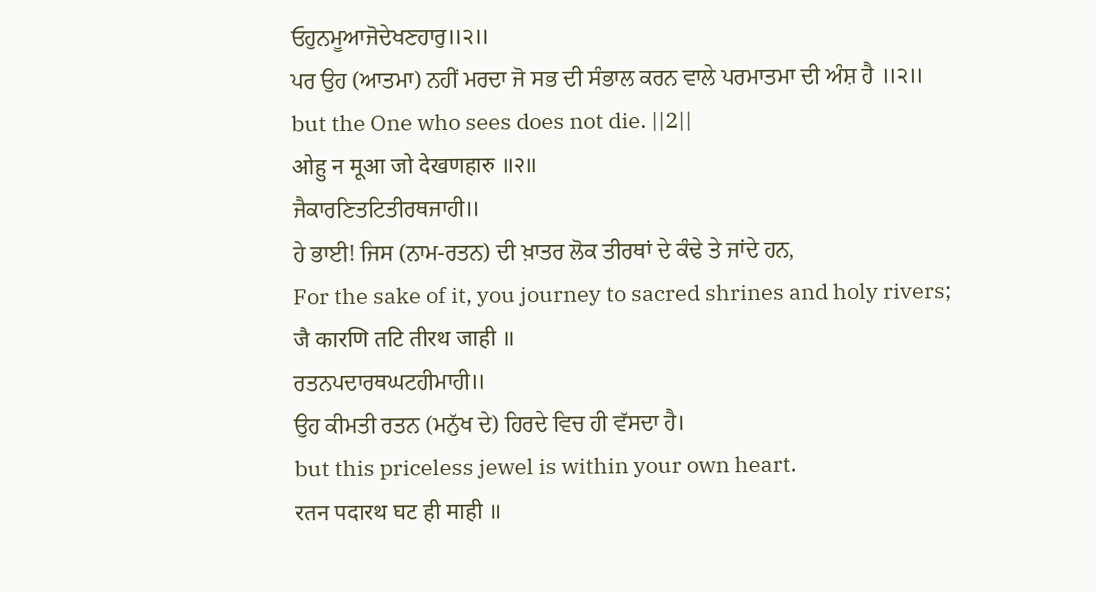ਓਹੁਨਮੂਆਜੋਦੇਖਣਹਾਰੁ॥੨॥
ਪਰ ਉਹ (ਆਤਮਾ) ਨਹੀਂ ਮਰਦਾ ਜੋ ਸਭ ਦੀ ਸੰਭਾਲ ਕਰਨ ਵਾਲੇ ਪਰਮਾਤਮਾ ਦੀ ਅੰਸ਼ ਹੈ ॥੨॥
but the One who sees does not die. ||2||
ओहु न मूआ जो देखणहारु ॥२॥
ਜੈਕਾਰਣਿਤਟਿਤੀਰਥਜਾਹੀ॥
ਹੇ ਭਾਈ! ਜਿਸ (ਨਾਮ-ਰਤਨ) ਦੀ ਖ਼ਾਤਰ ਲੋਕ ਤੀਰਥਾਂ ਦੇ ਕੰਢੇ ਤੇ ਜਾਂਦੇ ਹਨ,
For the sake of it, you journey to sacred shrines and holy rivers;
जै कारणि तटि तीरथ जाही ॥
ਰਤਨਪਦਾਰਥਘਟਹੀਮਾਹੀ॥
ਉਹ ਕੀਮਤੀ ਰਤਨ (ਮਨੁੱਖ ਦੇ) ਹਿਰਦੇ ਵਿਚ ਹੀ ਵੱਸਦਾ ਹੈ।
but this priceless jewel is within your own heart.
रतन पदारथ घट ही माही ॥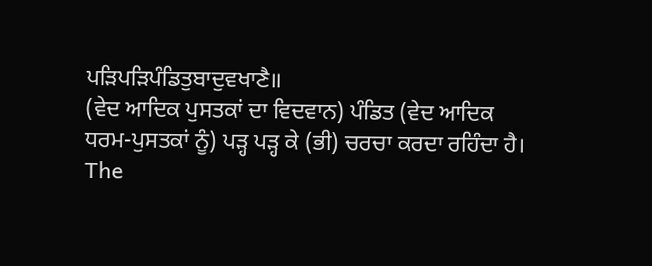ਪੜਿਪੜਿਪੰਡਿਤੁਬਾਦੁਵਖਾਣੈ॥
(ਵੇਦ ਆਦਿਕ ਪੁਸਤਕਾਂ ਦਾ ਵਿਦਵਾਨ) ਪੰਡਿਤ (ਵੇਦ ਆਦਿਕ ਧਰਮ-ਪੁਸਤਕਾਂ ਨੂੰ) ਪੜ੍ਹ ਪੜ੍ਹ ਕੇ (ਭੀ) ਚਰਚਾ ਕਰਦਾ ਰਹਿੰਦਾ ਹੈ।
The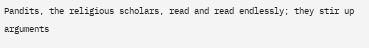Pandits, the religious scholars, read and read endlessly; they stir up arguments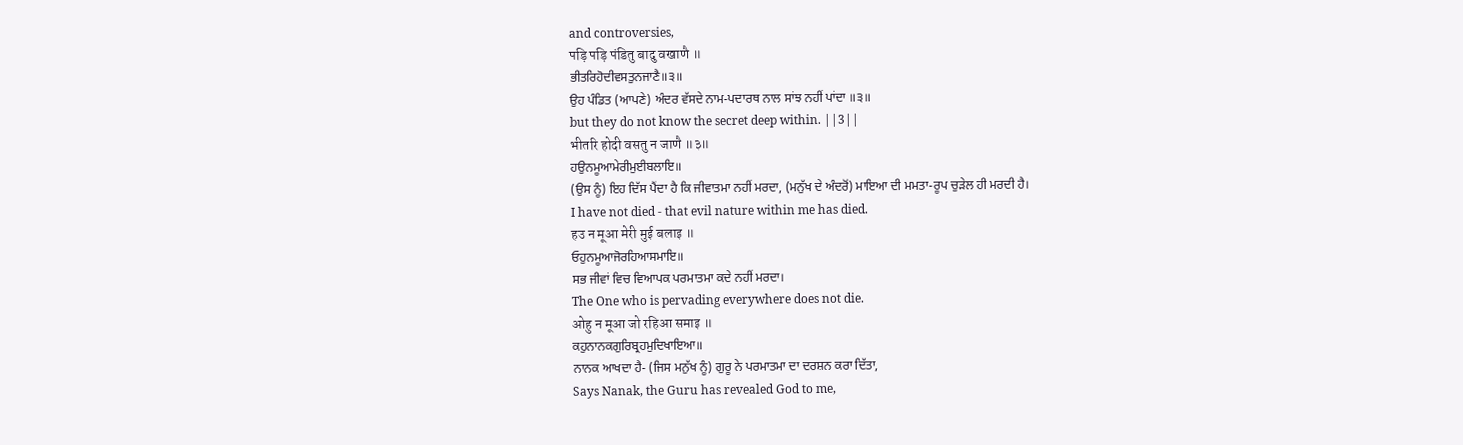and controversies,
पड़ि पड़ि पंडितु बादु वखाणै ॥
ਭੀਤਰਿਹੋਦੀਵਸਤੁਨਜਾਣੈ॥੩॥
ਉਹ ਪੰਡਿਤ (ਆਪਣੇ) ਅੰਦਰ ਵੱਸਦੇ ਨਾਮ-ਪਦਾਰਥ ਨਾਲ ਸਾਂਝ ਨਹੀਂ ਪਾਂਦਾ ॥੩॥
but they do not know the secret deep within. ||3||
भीतरि होदी वसतु न जाणै ॥३॥
ਹਉਨਮੂਆਮੇਰੀਮੁਈਬਲਾਇ॥
(ਉਸ ਨੂੰ) ਇਹ ਦਿੱਸ ਪੈਂਦਾ ਹੈ ਕਿ ਜੀਵਾਤਮਾ ਨਹੀਂ ਮਰਦਾ, (ਮਨੁੱਖ ਦੇ ਅੰਦਰੋਂ) ਮਾਇਆ ਦੀ ਮਮਤਾ-ਰੂਪ ਚੁੜੇਲ ਹੀ ਮਰਦੀ ਹੈ।
I have not died - that evil nature within me has died.
हउ न मूआ मेरी मुई बलाइ ॥
ਓਹੁਨਮੂਆਜੋਰਹਿਆਸਮਾਇ॥
ਸਭ ਜੀਵਾਂ ਵਿਚ ਵਿਆਪਕ ਪਰਮਾਤਮਾ ਕਦੇ ਨਹੀਂ ਮਰਦਾ।
The One who is pervading everywhere does not die.
ओहु न मूआ जो रहिआ समाइ ॥
ਕਹੁਨਾਨਕਗੁਰਿਬ੍ਰਹਮੁਦਿਖਾਇਆ॥
ਨਾਨਕ ਆਖਦਾ ਹੈ- (ਜਿਸ ਮਨੁੱਖ ਨੂੰ) ਗੁਰੂ ਨੇ ਪਰਮਾਤਮਾ ਦਾ ਦਰਸ਼ਨ ਕਰਾ ਦਿੱਤਾ,
Says Nanak, the Guru has revealed God to me,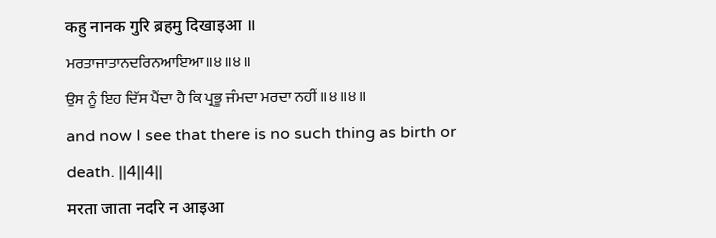कहु नानक गुरि ब्रहमु दिखाइआ ॥
ਮਰਤਾਜਾਤਾਨਦਰਿਨਆਇਆ॥੪॥੪॥
ਉਸ ਨੂੰ ਇਹ ਦਿੱਸ ਪੈਂਦਾ ਹੈ ਕਿ ਪ੍ਰਭੂ ਜੰਮਦਾ ਮਰਦਾ ਨਹੀਂ ॥੪॥੪॥
and now I see that there is no such thing as birth or death. ||4||4||
मरता जाता नदरि न आइआ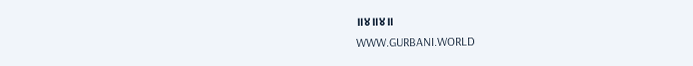॥४॥४॥
WWW.GURBANI.WORLD